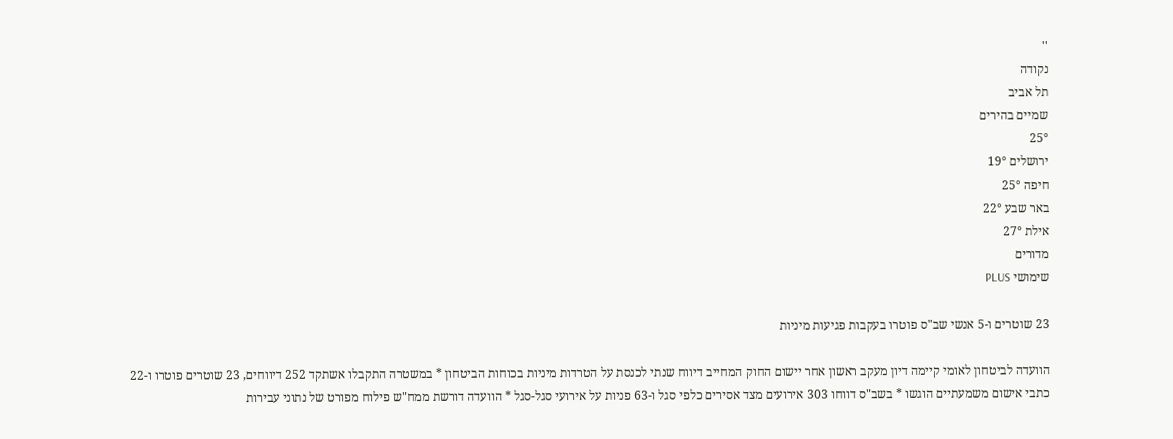''
נקודה
תל אביב
שמיים בהירים
25°
ירושלים 19°
חיפה 25°
באר שבע 22°
אילת 27°
מדורים
שימושי PLUS

23 שוטרים ו-5 אנשי שב"ס פוטרו בעקבות פגיעות מיניות

הוועדה לביטחון לאומי קיימה דיון מעקב ראשון אחר יישום החוק המחייב דיווח שנתי לכנסת על הטרדות מיניות בכוחות הביטחון * במשטרה התקבלו אשתקד 252 דיווחים, 23 שוטרים פוטרו ו-22 כתבי אישום משמעתיים הוגשו * בשב"ס דווחו 303 אירועים מצד אסירים כלפי סגל ו-63 פניות על אירועי סגל-סגל * הוועדה דורשת ממח"ש פילוח מפורט של נתוני עבירות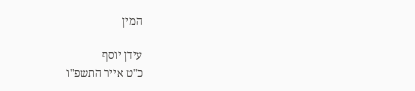המין

עידן יוסף
כ"ט אייר התשפ"ו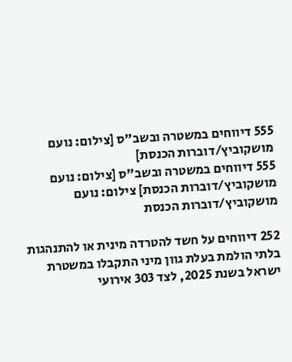555 דיווחים במשטרה ובשב"ס [צילום: נועם מושקוביץ/דוברות הכנסת]
555 דיווחים במשטרה ובשב"ס [צילום: נועם מושקוביץ/דוברות הכנסת] צילום: נועם מושקוביץ/דוברות הכנסת

252 דיווחים על חשד להטרדה מינית או להתנהגות בלתי הולמת בעלת גוון מיני התקבלו במשטרת ישראל בשנת 2025, לצד 303 אירועי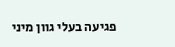פגיעה בעלי גוון מיני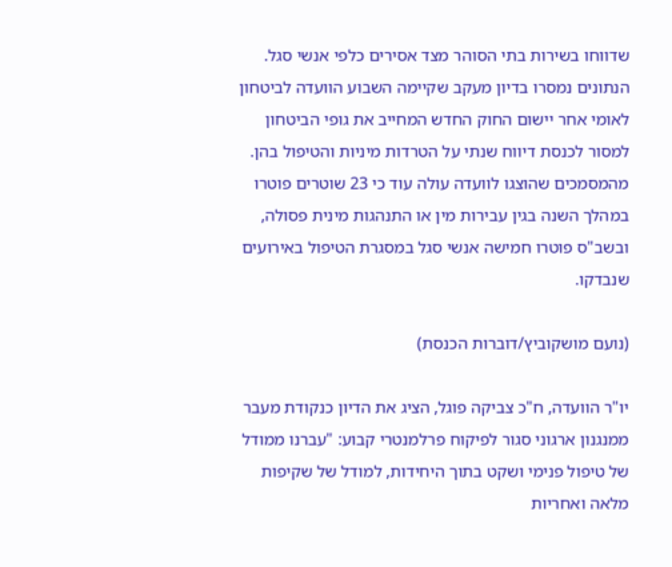שדווחו בשירות בתי הסוהר מצד אסירים כלפי אנשי סגל. הנתונים נמסרו בדיון מעקב שקיימה השבוע הוועדה לביטחון לאומי אחר יישום החוק החדש המחייב את גופי הביטחון למסור לכנסת דיווח שנתי על הטרדות מיניות והטיפול בהן. מהמסמכים שהוצגו לוועדה עולה עוד כי 23 שוטרים פוטרו במהלך השנה בגין עבירות מין או התנהגות מינית פסולה, ובשב"ס פוטרו חמישה אנשי סגל במסגרת הטיפול באירועים שנבדקו.

(נועם מושקוביץ/דוברות הכנסת)

יו"ר הוועדה, ח"כ צביקה פוגל, הציג את הדיון כנקודת מעבר ממנגנון ארגוני סגור לפיקוח פרלמנטרי קבוע: "עברנו ממודל של טיפול פנימי ושקט בתוך היחידות, למודל של שקיפות מלאה ואחריות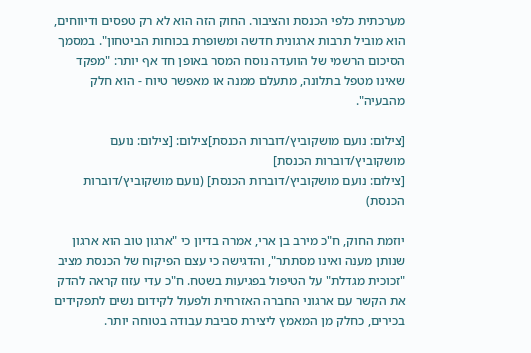מערכתית כלפי הכנסת והציבור. החוק הזה הוא לא רק טפסים ודיווחים, הוא מוביל תרבות ארגונית חדשה ומשופרת בכוחות הביטחון". במסמך הסיכום הרשמי של הוועדה נוסח המסר באופן חד אף יותר: "מפקד שאינו מטפל בתלונה, מתעלם ממנה או מאפשר טיוח - הוא חלק מהבעיה".

[צילום: נועם מושקוביץ/דוברות הכנסת]צילום: [צילום: נועם מושקוביץ/דוברות הכנסת]
[צילום: נועם מושקוביץ/דוברות הכנסת] (נועם מושקוביץ/דוברות הכנסת)

יוזמת החוק, ח"כ מירב בן ארי, אמרה בדיון כי "ארגון טוב הוא ארגון שנותן מענה ואינו מסתתר", והדגישה כי עצם הפיקוח של הכנסת מציב "זכוכית מגדלת" על הטיפול בפגיעות בשטח. ח"כ עדי עזוז קראה להדק את הקשר עם ארגוני החברה האזרחית ולפעול לקידום נשים לתפקידים בכירים, כחלק מן המאמץ ליצירת סביבת עבודה בטוחה יותר.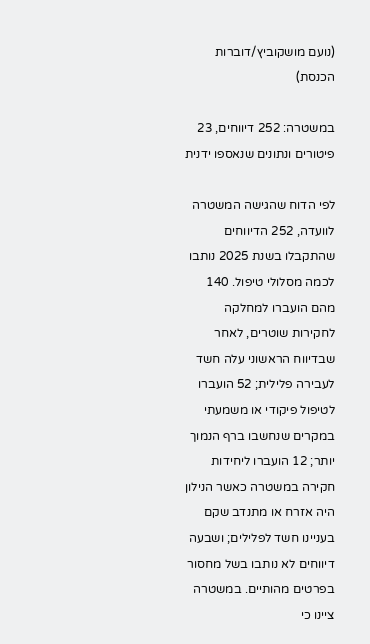(נועם מושקוביץ/דוברות הכנסת)

במשטרה: 252 דיווחים, 23 פיטורים ונתונים שנאספו ידנית

לפי הדוח שהגישה המשטרה לוועדה, 252 הדיווחים שהתקבלו בשנת 2025 נותבו לכמה מסלולי טיפול. 140 מהם הועברו למחלקה לחקירות שוטרים, לאחר שבדיווח הראשוני עלה חשד לעבירה פלילית; 52 הועברו לטיפול פיקודי או משמעתי במקרים שנחשבו ברף הנמוך יותר; 12 הועברו ליחידות חקירה במשטרה כאשר הנילון היה אזרח או מתנדב שקם בעניינו חשד לפלילים; ושבעה דיווחים לא נותבו בשל מחסור בפרטים מהותיים. במשטרה ציינו כי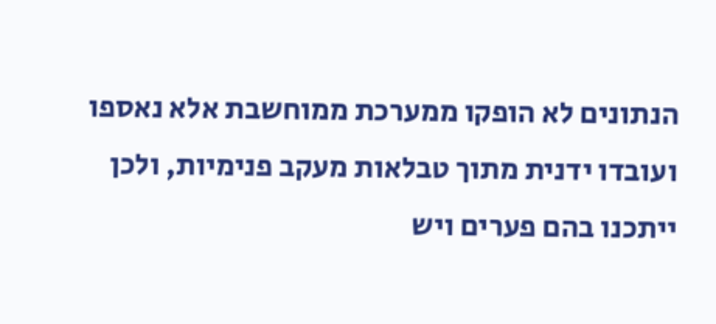הנתונים לא הופקו ממערכת ממוחשבת אלא נאספו ועובדו ידנית מתוך טבלאות מעקב פנימיות, ולכן ייתכנו בהם פערים ויש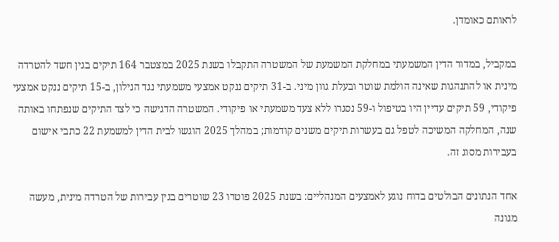לראותם כאומדן.

במקביל, במדור הדין המשמעתי במחלקת המשמעת של המשטרה התקבלו בשנת 2025 במצטבר 164 תיקים בגין חשד להטרדה מינית או להתנהגות שאינה הולמת שוטר ובעלת גוון מיני. ב-31 תיקים ננקט אמצעי משמעתי נגד הנילון, ב-15 תיקים ננקט אמצעי פיקודי, 59 תיקים עדיין היו בטיפול ו-59 נסגרו ללא צעד משמעתי או פיקודי. המשטרה הדגישה כי לצד התיקים שנפתחו באותה שנה, המחלקה המשיכה לטפל גם בעשרות תיקים משנים קודמות; במהלך 2025 הוגשו לבית הדין למשמעת 22 כתבי אישום בעבירות מסוג זה.

אחד הנתונים הבולטים בדוח נוגע לאמצעים המנהליים: בשנת 2025 פוטרו 23 שוטרים בגין עבירות של הטרדה מינית, מעשה מגונה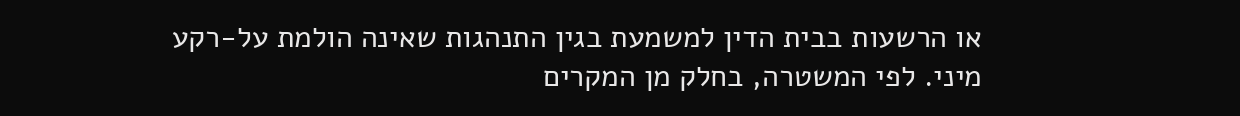או הרשעות בבית הדין למשמעת בגין התנהגות שאינה הולמת על-רקע מיני. לפי המשטרה, בחלק מן המקרים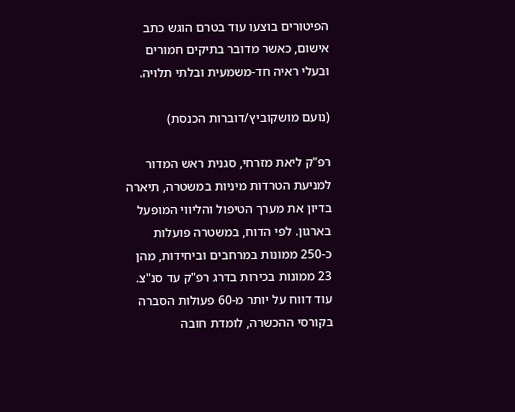הפיטורים בוצעו עוד בטרם הוגש כתב אישום, כאשר מדובר בתיקים חמורים ובעלי ראיה חד-משמעית ובלתי תלויה.

(נועם מושקוביץ/דוברות הכנסת)

רפ"ק ליאת מזרחי, סגנית ראש המדור למניעת הטרדות מיניות במשטרה, תיארה בדיון את מערך הטיפול והליווי המופעל בארגון. לפי הדוח, במשטרה פועלות כ-250 ממונות במרחבים וביחידות, מהן 23 ממונות בכירות בדרג רפ"ק עד סנ"צ. עוד דווח על יותר מ-60 פעולות הסברה בקורסי ההכשרה, לומדת חובה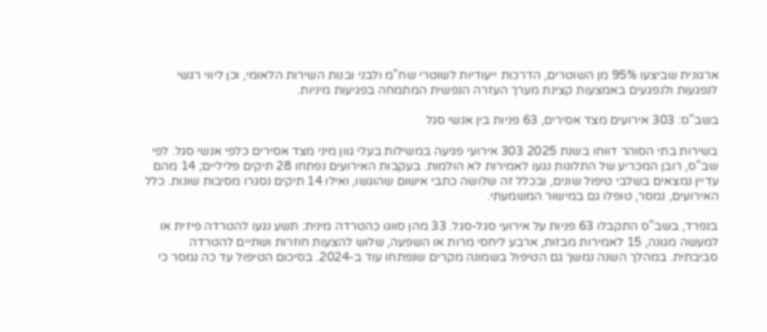ארגונית שביצעו 95% מן השוטרים, הדרכות ייעודיות לשוטרי שח"מ ולבני ובנות השירות הלאומי, וכן ליווי רגשי לנפגעות ולנפגעים באמצעות קצינת מערך העזרה הנפשית המתמחה בפגיעות מיניות.

בשב"ס: 303 אירועים מצד אסירים, 63 פניות בין אנשי סגל

בשירות בתי הסוהר דווחו בשנת 2025 303 אירועי פגיעה במשילות בעלי גוון מיני מצד אסירים כלפי אנשי סגל. לפי שב"ס, רובן המכריע של התלונות נגעו לאמירות לא הולמות. בעקבות האירועים נפתחו 28 תיקים פליליים; 14 מהם עדיין נמצאים בשלבי טיפול שונים, ובכלל זה שלושה כתבי אישום שהוגשו, ואילו 14 תיקים נסגרו מסיבות שונות. כלל האירועים, נמסר, טופלו גם במישור המשמעתי.

בנפרד, בשב"ס התקבלו 63 פניות על אירועי סגל-סגל. 33 מהן סווגו כהטרדה מינית: תשע נגעו להטרדה פיזית או למעשה מגונה, 15 לאמירות מבזות, ארבע ליחסי מרות או השפעה, שלוש להצעות חוזרות ושתיים להטרדה סביבתית. במהלך השנה נמשך גם הטיפול בשמונה מקרים שנפתחו עוד ב-2024. בסיכום הטיפול עד כה נמסר כי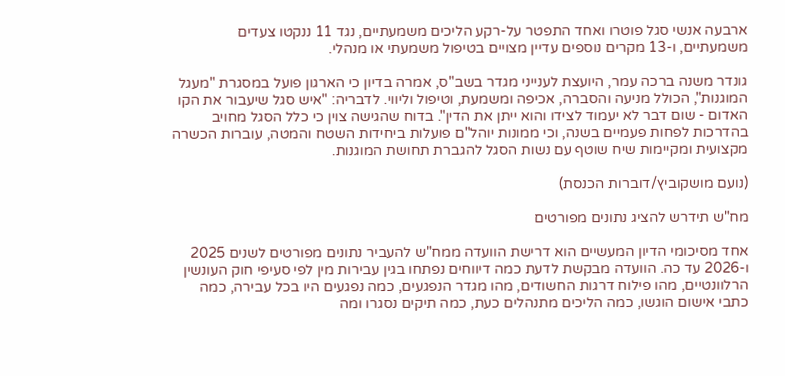ארבעה אנשי סגל פוטרו ואחד התפטר על-רקע הליכים משמעתיים, נגד 11 ננקטו צעדים משמעתיים, ו-13 מקרים נוספים עדיין מצויים בטיפול משמעתי או מנהלי.

גונדר משנה ברכה עמר, היועצת לענייני מגדר בשב"ס, אמרה בדיון כי הארגון פועל במסגרת "מעגל המוגנות", הכולל מניעה והסברה, אכיפה ומשמעת, וטיפול וליווי. לדבריה: "איש סגל שיעבור את הקו האדום - שום דבר לא יעמוד לצידו והוא ייתן את הדין". בדוח שהגישה צוין כי כלל הסגל מחויב בהדרכות לפחות פעמיים בשנה, וכי ממונות יוהל"ם פועלות ביחידות השטח והמטה, עוברות הכשרה מקצועית ומקיימות שיח שוטף עם נשות הסגל להגברת תחושת המוגנות.

(נועם מושקוביץ/דוברות הכנסת)

מח"ש תידרש להציג נתונים מפורטים

אחד מסיכומי הדיון המעשיים הוא דרישת הוועדה ממח"ש להעביר נתונים מפורטים לשנים 2025 ו-2026 עד כה. הוועדה מבקשת לדעת כמה דיווחים נפתחו בגין עבירות מין לפי סעיפי חוק העונשין הרלוונטיים, מהו פילוח דרגות החשודים, מהו מגדר הנפגעים, כמה נפגעים היו בכל עבירה, כמה כתבי אישום הוגשו, כמה הליכים מתנהלים כעת, כמה תיקים נסגרו ומה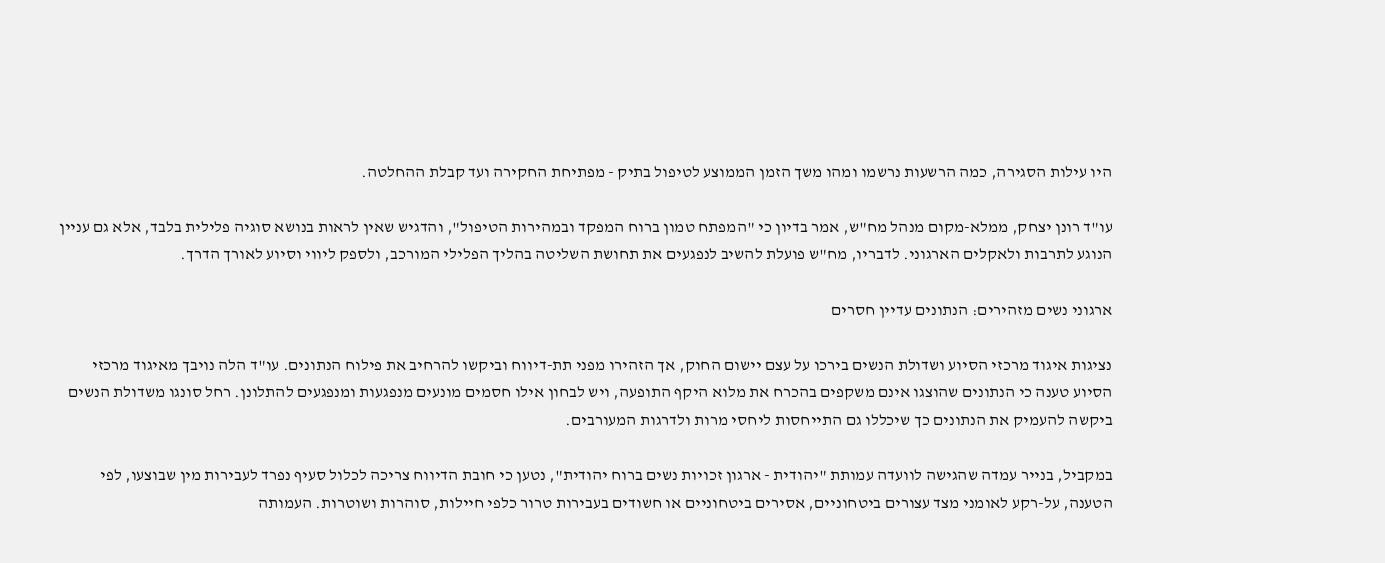היו עילות הסגירה, כמה הרשעות נרשמו ומהו משך הזמן הממוצע לטיפול בתיק - מפתיחת החקירה ועד קבלת ההחלטה.

עו"ד רונן יצחק, ממלא-מקום מנהל מח"ש, אמר בדיון כי "המפתח טמון ברוח המפקד ובמהירות הטיפול", והדגיש שאין לראות בנושא סוגיה פלילית בלבד, אלא גם עניין הנוגע לתרבות ולאקלים הארגוני. לדבריו, מח"ש פועלת להשיב לנפגעים את תחושת השליטה בהליך הפלילי המורכב, ולספק ליווי וסיוע לאורך הדרך.

ארגוני נשים מזהירים: הנתונים עדיין חסרים

נציגות איגוד מרכזי הסיוע ושדולת הנשים בירכו על עצם יישום החוק, אך הזהירו מפני תת-דיווח וביקשו להרחיב את פילוח הנתונים. עו"ד הלה נויבך מאיגוד מרכזי הסיוע טענה כי הנתונים שהוצגו אינם משקפים בהכרח את מלוא היקף התופעה, ויש לבחון אילו חסמים מונעים מנפגעות ומנפגעים להתלונן. רחל סונגו משדולת הנשים ביקשה להעמיק את הנתונים כך שיכללו גם התייחסות ליחסי מרות ולדרגות המעורבים.

במקביל, בנייר עמדה שהגישה לוועדה עמותת "יהודית - ארגון זכויות נשים ברוח יהודית", נטען כי חובת הדיווח צריכה לכלול סעיף נפרד לעבירות מין שבוצעו, לפי הטענה, על-רקע לאומני מצד עצורים ביטחוניים, אסירים ביטחוניים או חשודים בעבירות טרור כלפי חיילות, סוהרות ושוטרות. העמותה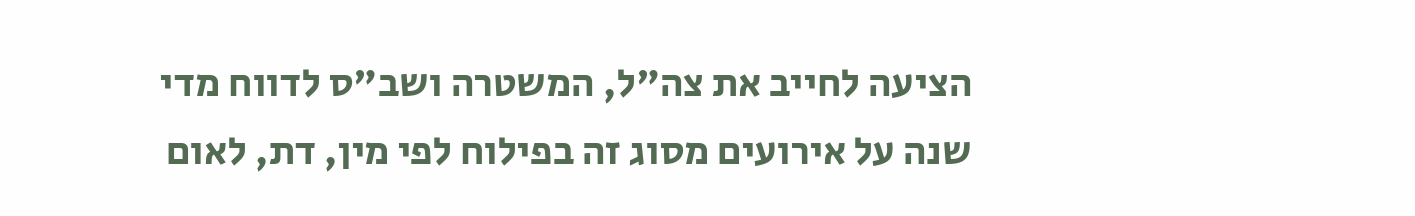הציעה לחייב את צה"ל, המשטרה ושב"ס לדווח מדי שנה על אירועים מסוג זה בפילוח לפי מין, דת, לאום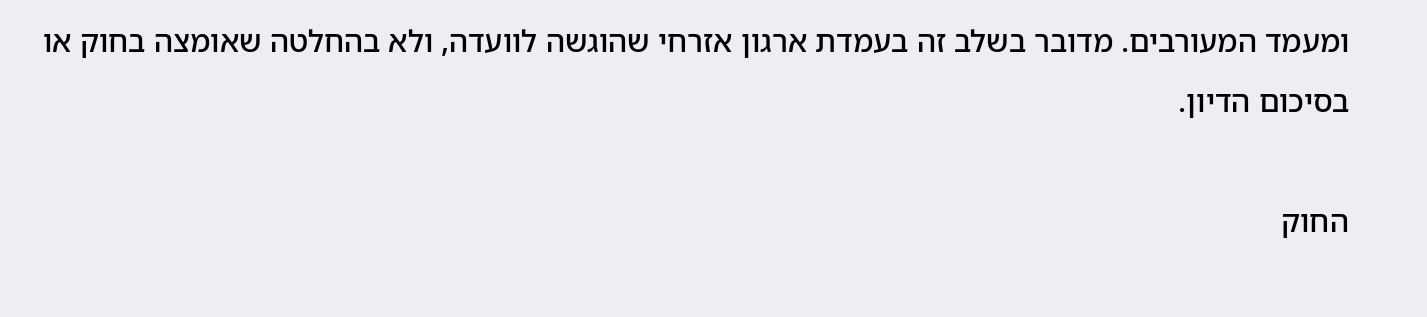ומעמד המעורבים. מדובר בשלב זה בעמדת ארגון אזרחי שהוגשה לוועדה, ולא בהחלטה שאומצה בחוק או בסיכום הדיון.

החוק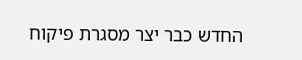החדש כבר יצר מסגרת פיקוח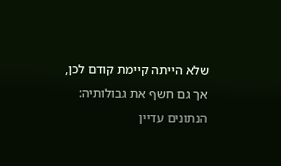שלא הייתה קיימת קודם לכן, אך גם חשף את גבולותיה: הנתונים עדיין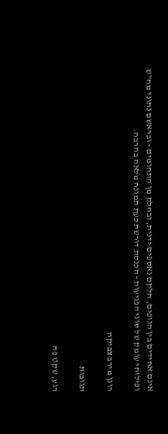אינם אחידים בין הגופים, חלקם נאספים ידנית, ובחלק מן התחומים - ובראשם נתוני מח"ש ופילוחי עומק של סוגי הפגיעות - הכנסת דורשת כעת תמונה מלאה בהרבה.

רונן מירב צביקה

תגובות

רגע, שקט פה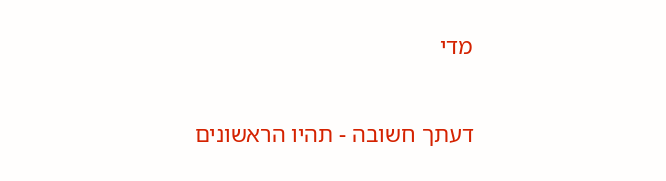מדי

דעתך חשובה - תהיו הראשונים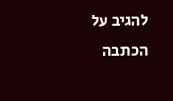להגיב על הכתבה